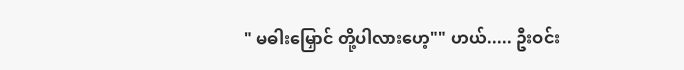" မဓါးမြှောင် တို့ပါလားဟေ့"" ဟယ်..... ဦးဝင်း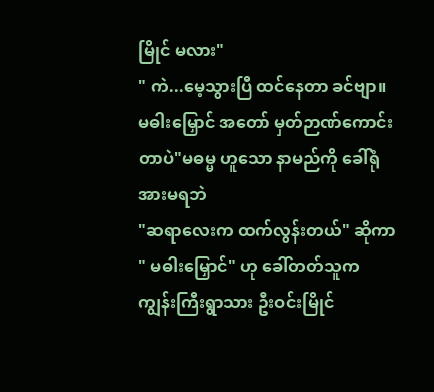မြိုင် မလား"
" ကဲ...မေ့သွားပြီ ထင်နေတာ ခင်ဗျာ။
မဓါးမြှောင် အတော် မှတ်ဉာဏ်ကောင်းတာပဲ"မဓမ္မ ဟူသော နာမည်ကို ခေါ်ရုံ အားမရဘဲ
"ဆရာလေးက ထက်လွန်းတယ်" ဆိုကာ
" မဓါးမြှောင်" ဟု ခေါ်တတ်သူက ကျွန်းကြီးရွာသား ဦးဝင်းမြိုင်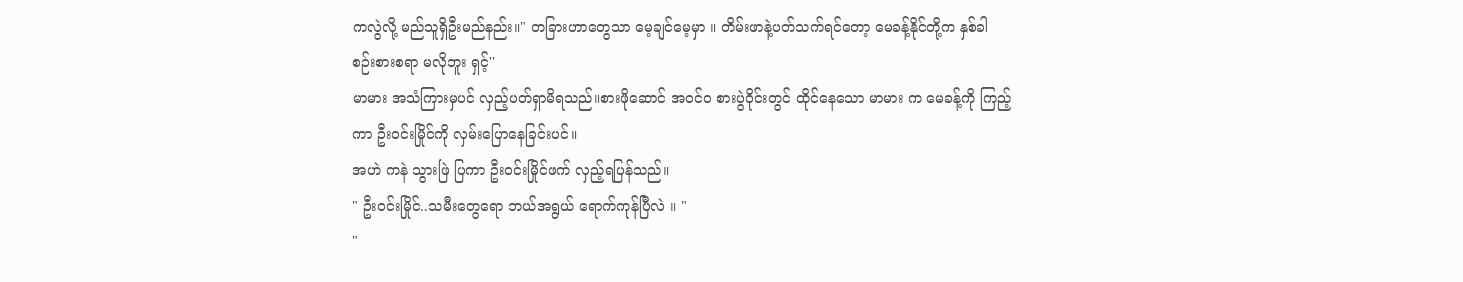ကလွဲလို့ မည်သူရှိဦးမည်နည်း။" တခြားဟာတွေသာ မေ့ချင်မေ့မှာ ။ တိမ်းဖာနဲ့ပတ်သက်ရင်တော့ မေခန့်နိုင်တို့က နှစ်ခါ စဉ်းစားစရာ မလိုဘူး ရှင့်''
မာမား အသံကြားမှပင် လှည့်ပတ်ရှာမိရသည်။စားဖိုဆောင် အဝင်ဝ စားပွဲဝိုင်းတွင် ထိုင်နေသော မာမား က မေခန့်ကို ကြည့်ကာ ဦးဝင်းမြိုင်ကို လှမ်းပြောနေခြင်းပင်။
အဟဲ ကနဲ သွားဖြဲ ပြကာ ဦးဝင်းမြိုင်ဖက် လှည့်ရပြန်သည်။
" ဦးဝင်းမြိုင်..သမီးတွေရော ဘယ်အရွယ် ရောက်ကုန်ပြီလဲ ။ "
"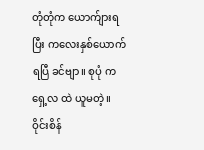တုံတုံက ယောက်ျားရပြီး ကလေးနှစ်ယောက်ရပြီ ခင်ဗျာ။ စုပုံ က ရှေ့လ ထဲ ယူမတဲ့။ ဝိုင်းစိန်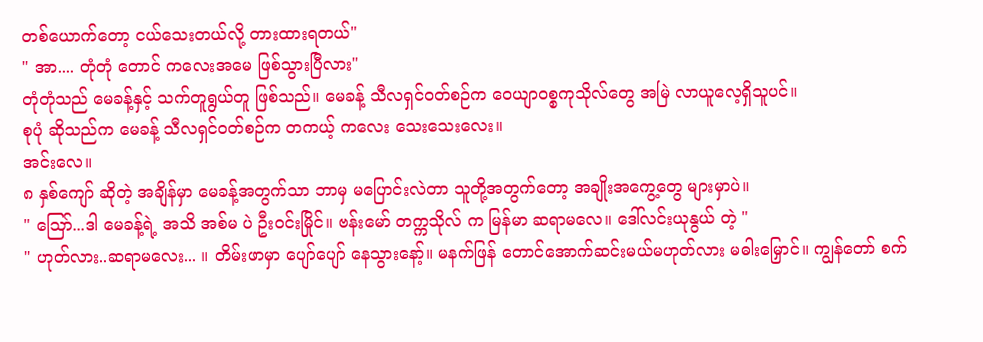တစ်ယောက်တော့ ငယ်သေးတယ်လို့ တားထားရတယ်"
" အာ.... တုံတုံ တောင် ကလေးအမေ ဖြစ်သွားပြီလား"
တုံတုံသည် မေခန့်နှင့် သက်တူရွယ်တူ ဖြစ်သည်။ မေခန့် သီလရှင်ဝတ်စဉ်က ဝေယျာဝစ္စကုသိုလ်တွေ အမြဲ လာယူလေ့ရှိသူပင်။
စုပုံ ဆိုသည်က မေခန့် သီလရှင်ဝတ်စဉ်က တကယ့် ကလေး သေးသေးလေး။
အင်းလေ။
၈ နှစ်ကျော် ဆိုတဲ့ အချိန်မှာ မေခန့်အတွက်သာ ဘာမှ မပြောင်းလဲတာ သူတို့အတွက်တော့ အချိုးအကွေ့တွေ များမှာပဲ။
" ဪ...ဒါ မေခန့်ရဲ့ အသိ အစ်မ ပဲ ဦးဝင်းမြိုင်။ ဗန်းမော် တက္ကသိုလ် က မြန်မာ ဆရာမလေ။ ဒေါ်လင်းယုနွယ် တဲ့ "
" ဟုတ်လား..ဆရာမလေး... ။ တိမ်းဖာမှာ ပျော်ပျော် နေသွားနော့်။ မနက်ဖြန် တောင်အောက်ဆင်းမယ်မဟုတ်လား မဓါးမြှောင်။ ကျွန်တော် စက်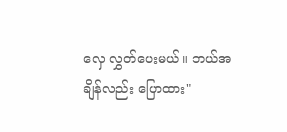လှေ လွှတ်ပေးမယ်။ ဘယ်အချိန်လည်း ပြောထား"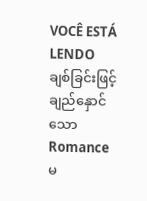VOCÊ ESTÁ LENDO
ချစ်ခြင်းဖြင့် ချည်နှောင်သော
Romanceမ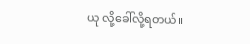ယု လို့ခေါ်လို့ရတယ်။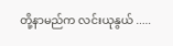တို့နာမည်က လင်းယုနွယ် .....